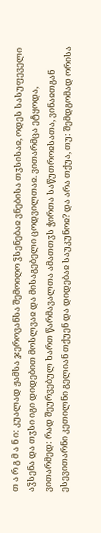თ ა რ გ მ ა ნ ი: კუალად ჟამსა ჯეროვანსა შემოიღო ჴსენებაჲ ვნებისა თჳსისაჲ, ოდეს სასუფეველი აჴსენა და თჳსი იგი დიდებით მოსლვაჲ და მისაგებელი ცოდვილთაჲ. ვითარმცა ეტყოდა, ვითარმედ: რად შეურვებულ ხართ წარმავალთა ამათთჳს ჭირთა საწუთროჲსათა, ვინაჲთგან ესევითარნი კეთილნი გელიან თქუენ და დიდებაჲ საუკუნოჲ? და არა თქუა, თუ: შემდგომად ორისა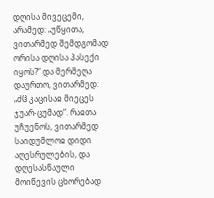დღისა მივეცემი, არამედ: „უწყითა, ვითარმედ შემდგომად ორისა დღისა პასექი იყოს?“ და მერმეღა დაურთო, ვითარმედ: „ძჱ კაცისაჲ მიეცეს ჯუარ-ცუმად“. რაჲთა უჩუენოს, ვითარმედ საიდუმლოჲ დიდი აღესრულების, და დღესასწაული მოიწევის ცხორებად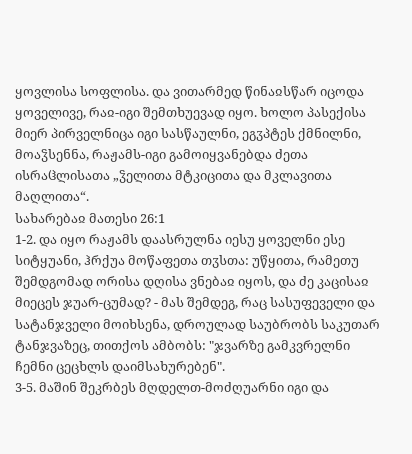ყოვლისა სოფლისა. და ვითარმედ წინაჲსწარ იცოდა ყოველივე, რაჲ-იგი შემთხუევად იყო. ხოლო პასექისა მიერ პირველნიცა იგი სასწაულნი, ეგჳპტეს ქმნილნი, მოაჴსენნა, რაჟამს-იგი გამოიყვანებდა ძეთა ისრაჱლისათა „ჴელითა მტკიცითა და მკლავითა მაღლითა“.
სახარებაჲ მათესი 26:1
1-2. და იყო რაჟამს დაასრულნა იესუ ყოველნი ესე სიტყუანი, ჰრქუა მოწაფეთა თჳსთა: უწყითა, რამეთუ შემდგომად ორისა დღისა ვნებაჲ იყოს, და ძე კაცისაჲ მიეცეს ჯუარ-ცუმად? - მას შემდეგ, რაც სასუფეველი და სატანჯველი მოიხსენა, დროულად საუბრობს საკუთარ ტანჯვაზეც, თითქოს ამბობს: "ჯვარზე გამკვრელნი ჩემნი ცეცხლს დაიმსახურებენ".
3-5. მაშინ შეკრბეს მღდელთ-მოძღუარნი იგი და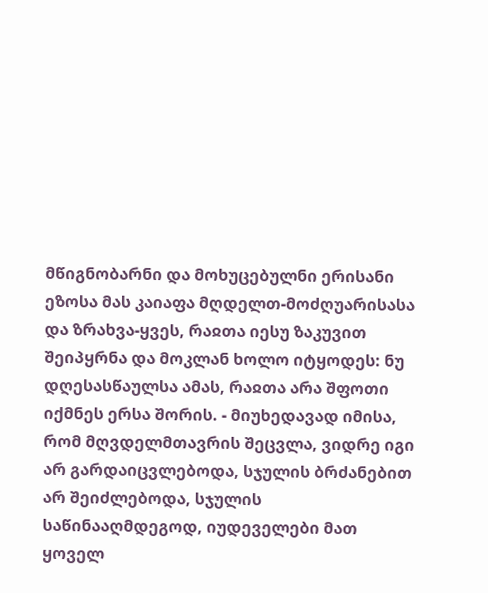მწიგნობარნი და მოხუცებულნი ერისანი ეზოსა მას კაიაფა მღდელთ-მოძღუარისასა და ზრახვა-ყვეს, რაჲთა იესუ ზაკუვით შეიპყრნა და მოკლან ხოლო იტყოდეს: ნუ დღესასწაულსა ამას, რაჲთა არა შფოთი იქმნეს ერსა შორის. - მიუხედავად იმისა, რომ მღვდელმთავრის შეცვლა, ვიდრე იგი არ გარდაიცვლებოდა, სჯულის ბრძანებით არ შეიძლებოდა, სჯულის საწინააღმდეგოდ, იუდეველები მათ ყოველ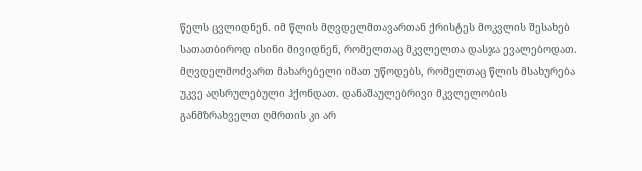წელს ცვლიდნენ. იმ წლის მღვდელმთავართან ქრისტეს მოკვლის შესახებ სათათბიროდ ისინი მივიდნენ, რომელთაც მკვლელთა დასჯა ევალებოდათ. მღვდელმოძვართ მახარებელი იმათ უწოდებს, რომელთაც წლის მსახურება უკვე აღსრულებული ჰქონდათ. დანაშაულებრივი მკვლელობის განმზრახველთ ღმრთის კი არ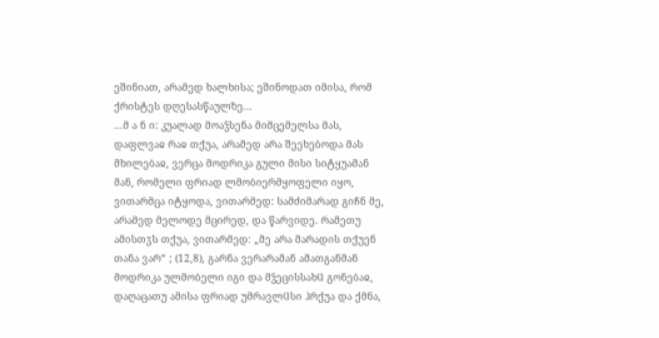ეშინიათ, არამედ ხალხისა; ეშინოდათ იმისა, რომ ქრისტეს დღესასწაულზე...
...მ ა ნ ი: კუალად მოაჴსენა მიმცემელსა მას, დაფლვაჲ რაჲ თქუა, არამედ არა შეეხებოდა მას მხილებაჲ, ვერცა მოდრიკა გული მისი სიტყუამან მან, რომელი ფრიად ლმობიერმყოფელი იყო, ვითარმცა იტყოდა, ვითარმედ: სამძიმარად გიჩნ მე, არამედ მელოდე მცირედ, და წარვიდე. რამეთუ ამისთჳს თქუა, ვითარმედ: „მე არა მარადის თქუენ თანა ვარ“ ; (12,8), გარნა ვერარამან ამათგანმან მოდრიკა ულმობელი იგი და მჴეცისსახჱ გონებაჲ, დაღაცათუ ამისა ფრიად უმრავლჱსი ჰრქუა და ქმნა,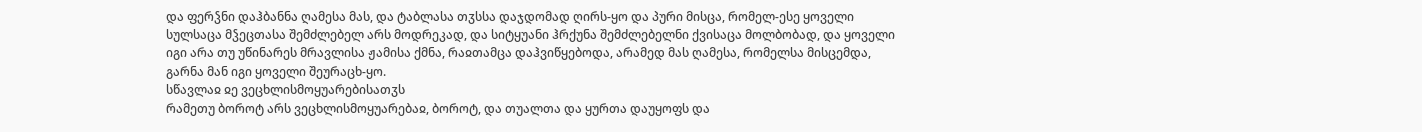და ფერჴნი დაჰბანნა ღამესა მას, და ტაბლასა თჳსსა დაჯდომად ღირს-ყო და პური მისცა, რომელ-ესე ყოველი სულსაცა მჴეცთასა შემძლებელ არს მოდრეკად, და სიტყუანი ჰრქუნა შემძლებელნი ქვისაცა მოლბობად, და ყოველი იგი არა თუ უწინარეს მრავლისა ჟამისა ქმნა, რაჲთამცა დაჰვიწყებოდა, არამედ მას ღამესა, რომელსა მისცემდა, გარნა მან იგი ყოველი შეურაცხ-ყო.
სწავლაჲ ჲე ვეცხლისმოყუარებისათჳს
რამეთუ ბოროტ არს ვეცხლისმოყუარებაჲ, ბოროტ, და თუალთა და ყურთა დაუყოფს და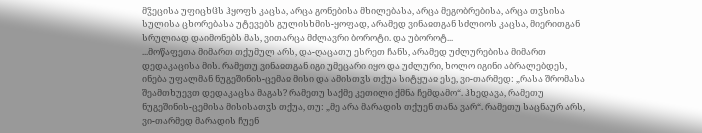მჴეცისა უფიცხჱს ჰყოფს კაცსა, არცა გონებისა მხილებასა, არცა მეგობრებისა, არცა თჳსისა სულისა ცხორებასა უტევებს გულისხმის-ყოფად, არამედ ვინაჲთგან სძლიოს კაცსა, მიერითგან სრულიად დაიმონებს მას, ვითარცა მძლავრი ბოროტი. და უბოროტ...
...მოწაფეთა მიმართ თქუმულ არს, და-ღაცათუ ესრეთ ჩანს, არამედ უძლურებისა მიმართ დედაკაცისა მის. რამეთუ ვინაჲთგან იგი უმეცარი იყო და უძლური, ხოლო იგინი აბრალებდეს, ინება უფალმან ნუგეშინის-ცემაჲ მისი და ამისთჳს თქუა სიტყუაჲ ესე, ვი-თარმედ: „რასა შრომასა შეამთხუევთ დედაკაცსა მაგას? რამეთუ საქმე კეთილი ქმნა ჩემდამო“. ჰხედავა, რამეთუ ნუგეშინის-ცემისა მისისათჳს თქუა, თუ: „მე არა მარადის თქუენ თანა ვარ“. რამეთუ საცნაურ არს, ვი-თარმედ მარადის ჩუენ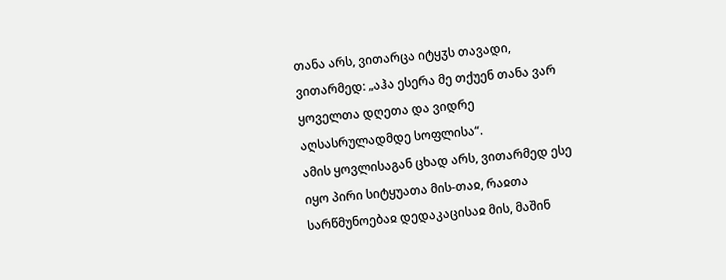თანა არს, ვითარცა იტყჳს თავადი, ვითარმედ: „აჰა ესერა მე თქუენ თანა ვარ ყოველთა დღეთა და ვიდრე აღსასრულადმდე სოფლისა“.
ამის ყოვლისაგან ცხად არს, ვითარმედ ესე იყო პირი სიტყუათა მის-თაჲ, რაჲთა სარწმუნოებაჲ დედაკაცისაჲ მის, მაშინ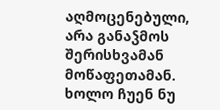აღმოცენებული, არა განაჴმოს შერისხვამან მოწაფეთამან. ხოლო ჩუენ ნუ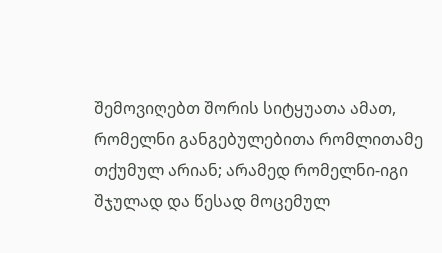შემოვიღებთ შორის სიტყუათა ამათ, რომელნი განგებულებითა რომლითამე თქუმულ არიან; არამედ რომელნი-იგი შჯულად და წესად მოცემულ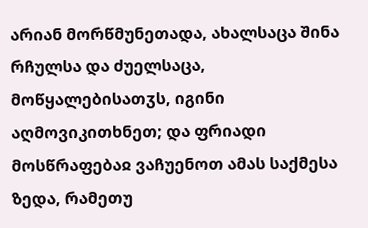არიან მორწმუნეთადა, ახალსაცა შინა რჩულსა და ძუელსაცა, მოწყალებისათჳს, იგინი აღმოვიკითხნეთ; და ფრიადი მოსწრაფებაჲ ვაჩუენოთ ამას საქმესა ზედა, რამეთუ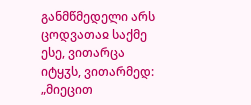განმწმედელი არს ცოდვათაჲ საქმე ესე, ვითარცა იტყჳს, ვითარმედ: „მიეცით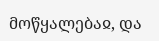მოწყალებაჲ, და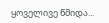ყოველივე წმიდა...